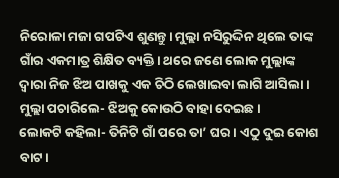ନିରୋଳା ମଜା ଗପଟିଏ ଶୁଣନ୍ତୁ। ମୁଲ୍ଲା ନସିରୁଦ୍ଦିନ ଥିଲେ ତାଙ୍କ ଗାଁର ଏକମାତ୍ର ଶିକ୍ଷିତ ବ୍ୟକ୍ତି। ଥରେ ଜଣେ ଲୋକ ମୁଲ୍ଲାଙ୍କ ଦ୍ବାରା ନିଜ ଝିଅ ପାଖକୁ ଏକ ଚିଠି ଲେଖାଇବା ଲାଗି ଆସିଲା।
ମୁଲ୍ଲା ପଚାରିଲେ- ଝିଅକୁ କୋଉଠି ବାହା ଦେଇଛ।
ଲୋକଟି କହିଲା- ତିନିଟି ଗାଁ ପରେ ତା’ ଘର। ଏଠୁ ଦୁଇ କୋଶ ବାଟ।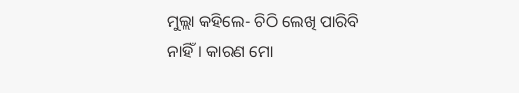ମୁଲ୍ଲା କହିଲେ- ଚିଠି ଲେଖି ପାରିବି ନାହିଁ। କାରଣ ମୋ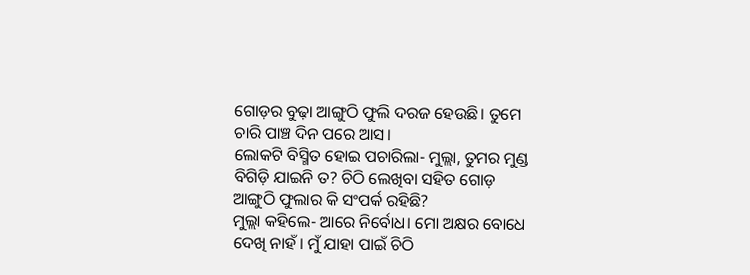ଗୋଡ଼ର ବୁଢ଼ା ଆଙ୍ଗୁଠି ଫୁଲି ଦରଜ ହେଉଛି। ତୁମେ ଚାରି ପାଞ୍ଚ ଦିନ ପରେ ଆସ।
ଲୋକଟି ବିସ୍ମିତ ହୋଇ ପଚାରିଲା- ମୁଲ୍ଲା, ତୁମର ମୁଣ୍ଡ ବିଗିଡ଼ି ଯାଇନି ତ? ଚିଠି ଲେଖିବା ସହିତ ଗୋଡ଼ ଆଙ୍ଗୁଠି ଫୁଲାର କି ସଂପର୍କ ରହିଛି?
ମୁଲ୍ଲା କହିଲେ- ଆରେ ନିର୍ବୋଧ। ମୋ ଅକ୍ଷର ବୋଧେ ଦେଖି ନାହଁ। ମୁଁ ଯାହା ପାଇଁ ଚିଠି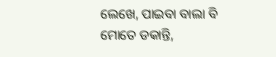ଲେଖେ, ପାଇବା ବାଲା ବି ମୋତେ ଡକାନ୍ତି,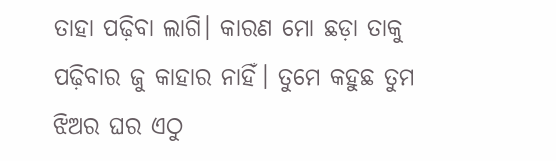ତାହା ପଢ଼ିବା ଲାଗି। କାରଣ ମୋ ଛଡ଼ା ତାକୁ ପଢ଼ିବାର ଜୁ କାହାର ନାହିଁ। ତୁମେ କହୁଛ ତୁମ ଝିଅର ଘର ଏଠୁ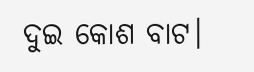ଦୁଇ କୋଶ ବାଟ।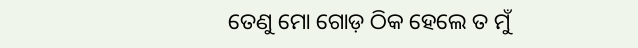ତେଣୁ ମୋ ଗୋଡ଼ ଠିକ ହେଲେ ତ ମୁଁ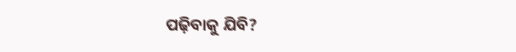ପଢ଼ିବାକୁ ଯିବି?